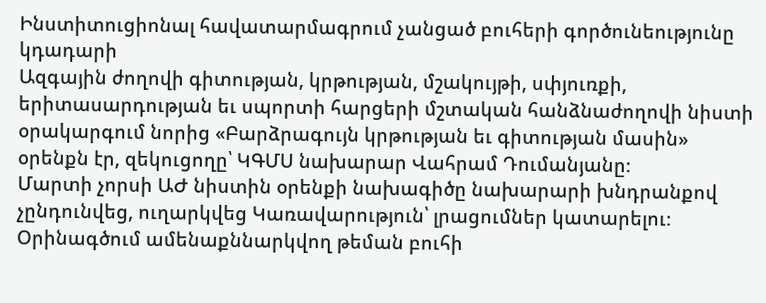Ինստիտուցիոնալ հավատարմագրում չանցած բուհերի գործունեությունը կդադարի
Ազգային ժողովի գիտության, կրթության, մշակույթի, սփյուռքի, երիտասարդության եւ սպորտի հարցերի մշտական հանձնաժողովի նիստի օրակարգում նորից «Բարձրագույն կրթության եւ գիտության մասին» օրենքն էր, զեկուցողը՝ ԿԳՄՍ նախարար Վահրամ Դումանյանը։
Մարտի չորսի ԱԺ նիստին օրենքի նախագիծը նախարարի խնդրանքով չընդունվեց, ուղարկվեց Կառավարություն՝ լրացումներ կատարելու։
Օրինագծում ամենաքննարկվող թեման բուհի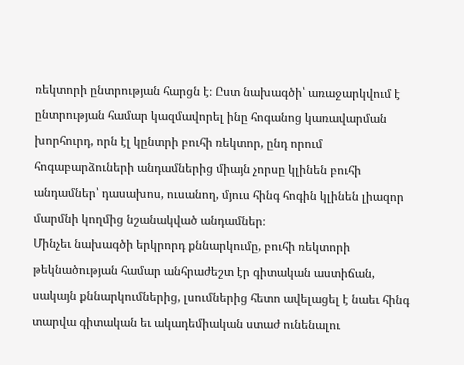ռեկտորի ընտրության հարցն է։ Ըստ նախագծի՝ առաջարկվում է ընտրության համար կազմավորել ինը հոգանոց կառավարման խորհուրդ, որն էլ կընտրի բուհի ռեկտոր, ընդ որում հոգաբարձուների անդամներից միայն չորսը կլինեն բուհի անդամներ՝ դասախոս, ուսանող, մյուս հինգ հոգին կլինեն լիազոր մարմնի կողմից նշանակված անդամներ։
Մինչեւ նախագծի երկրորդ քննարկումը, բուհի ռեկտորի թեկնածության համար անհրաժեշտ էր գիտական աստիճան, սակայն քննարկումներից, լսումներից հետո ավելացել է նաեւ հինգ տարվա գիտական եւ ակադեմիական ստաժ ունենալու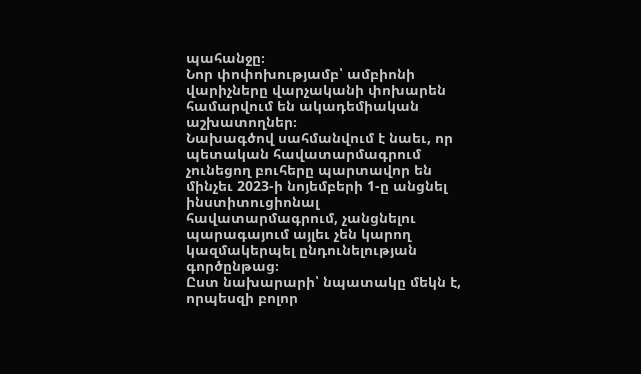պահանջը։
Նոր փոփոխությամբ՝ ամբիոնի վարիչները վարչականի փոխարեն համարվում են ակադեմիական աշխատողներ։
Նախագծով սահմանվում է նաեւ, որ պետական հավատարմագրում չունեցող բուհերը պարտավոր են մինչեւ 2023-ի նոյեմբերի 1-ը անցնել ինստիտուցիոնալ հավատարմագրում, չանցնելու պարագայում այլեւ չեն կարող կազմակերպել ընդունելության գործընթաց։
Ըստ նախարարի՝ նպատակը մեկն է, որպեսզի բոլոր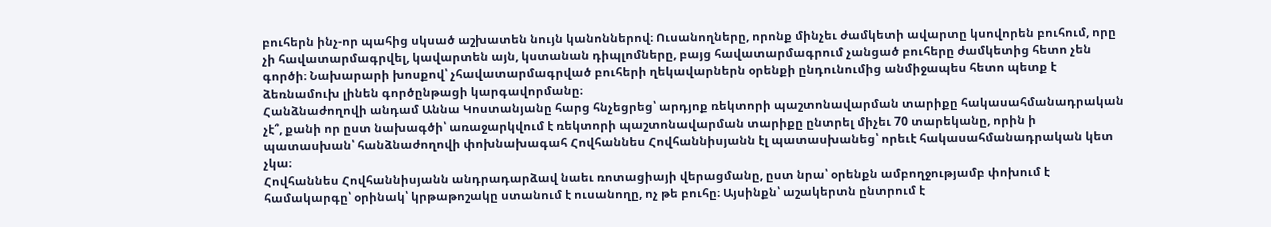բուհերն ինչ-որ պահից սկսած աշխատեն նույն կանոններով։ Ուսանողները, որոնք մինչեւ ժամկետի ավարտը կսովորեն բուհում, որը չի հավատարմագրվել, կավարտեն այն, կստանան դիպլոմները, բայց հավատարմագրում չանցած բուհերը ժամկետից հետո չեն գործի։ Նախարարի խոսքով՝ չհավատարմագրված բուհերի ղեկավարներն օրենքի ընդունումից անմիջապես հետո պետք է ձեռնամուխ լինեն գործընթացի կարգավորմանը։
Հանձնաժողովի անդամ Աննա Կոստանյանը հարց հնչեցրեց՝ արդյոք ռեկտորի պաշտոնավարման տարիքը հակասահմանադրական չէ՞, քանի որ ըստ նախագծի՝ առաջարկվում է ռեկտորի պաշտոնավարման տարիքը ընտրել միչեւ 70 տարեկանը, որին ի պատասխան՝ հանձնաժողովի փոխնախագահ Հովհաննես Հովհաննիսյանն էլ պատասխանեց՝ որեւէ հակասահմանադրական կետ չկա։
Հովհաննես Հովհաննիսյանն անդրադարձավ նաեւ ռոտացիայի վերացմանը, ըստ նրա՝ օրենքն ամբողջությամբ փոխում է համակարգը՝ օրինակ՝ կրթաթոշակը ստանում է ուսանողը, ոչ թե բուհը։ Այսինքն՝ աշակերտն ընտրում է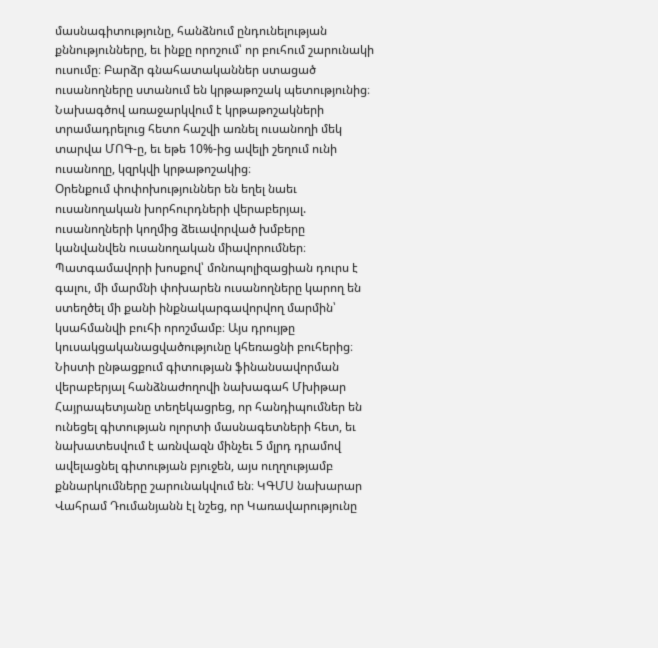մասնագիտությունը, հանձնում ընդունելության քննությունները, եւ ինքը որոշում՝ որ բուհում շարունակի ուսումը։ Բարձր գնահատականներ ստացած ուսանողները ստանում են կրթաթոշակ պետությունից։
Նախագծով առաջարկվում է կրթաթոշակների տրամադրելուց հետո հաշվի առնել ուսանողի մեկ տարվա ՄՈԳ-ը, եւ եթե 10%-ից ավելի շեղում ունի ուսանողը, կզրկվի կրթաթոշակից։
Օրենքում փոփոխություններ են եղել նաեւ ուսանողական խորհուրդների վերաբերյալ. ուսանողների կողմից ձեւավորված խմբերը կանվանվեն ուսանողական միավորումներ։ Պատգամավորի խոսքով՝ մոնոպոլիզացիան դուրս է գալու, մի մարմնի փոխարեն ուսանողները կարող են ստեղծել մի քանի ինքնակարգավորվող մարմին՝ կսահմանվի բուհի որոշմամբ։ Այս դրույթը կուսակցականացվածությունը կհեռացնի բուհերից։
Նիստի ընթացքում գիտության ֆինանսավորման վերաբերյալ հանձնաժողովի նախագահ Մխիթար Հայրապետյանը տեղեկացրեց, որ հանդիպումներ են ունեցել գիտության ոլորտի մասնագետների հետ, եւ նախատեսվում է առնվազն մինչեւ 5 մլրդ դրամով ավելացնել գիտության բյուջեն, այս ուղղությամբ քննարկումները շարունակվում են։ ԿԳՄՍ նախարար Վահրամ Դումանյանն էլ նշեց, որ Կառավարությունը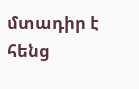մտադիր է հենց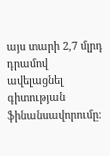այս տարի 2,7 մլրդ դրամով ավելացնել գիտության ֆինանսավորումը։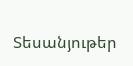Տեսանյութեր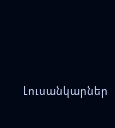Լուսանկարներ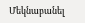Մեկնաբանել